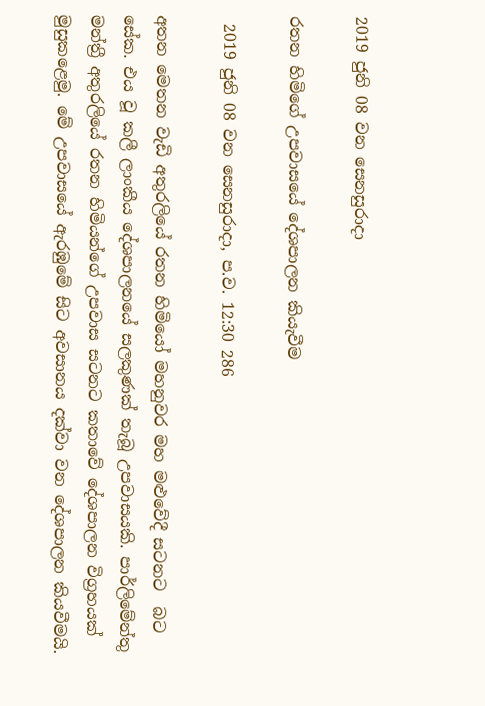2019 ජුනි 08 වන සෙනසුරාදා

රතන හිමිගේ උපවාසයේ දේශපාලන කියැවීම

 2019 ජුනි 08 වන සෙනසුරාදා, ප.ව. 12:30 286

අතන මෙතන වැඩි අතුරලියේ රතන හිමියෝ මහනුවර මහ මළුවේදී සටනට  බට සේක. එය වූ කලී ලාංකීය දේශපාලනයේ සලකුණක් තැබූ උපවාසයකි. පාර්ලිමේන්තු මන්ත්‍රී අතුරලියේ රතන හිමියන්ගේ උපවාස සටනට කතා‍වේ දේශපාලන විග්‍රහයක් මුසුකළෙමු. මේ උපවාසයේ ඇරඹුමේ සිට අවසානය දක්වා වන දේශපාලන කියවීමයි.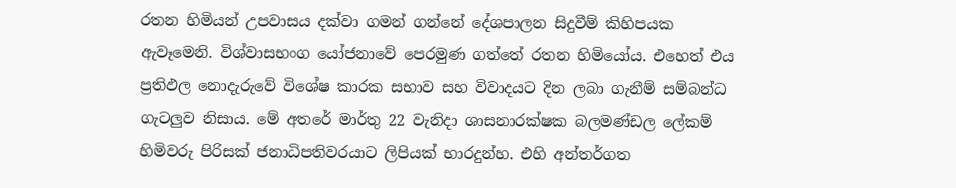රතන හිමියන් උපවාසය දක්වා ගමන් ගන්නේ දේශපාලන සිදුවීම් කිහිපයක ඇවෑමෙනි. විශ්වාසභංග යෝජනාවේ පෙරමුණ ගත්තේ රතන හිමියෝය. එහෙත් එය ප්‍රතිඵල නොදැරුවේ විශේෂ කාරක සභාව සහ විවාදයට දින ලබා ගැනීම් සම්බන්ධ ගැටලුව නිසාය. මේ අතරේ මාර්තු 22 වැනිදා ශාසනාරක්ෂක බලමණ්ඩල ලේකම් හිමිවරු පිරිසක් ජනාධිපතිවරයාට ලිපියක් භාරදුන්හ. එහි අන්තර්ගත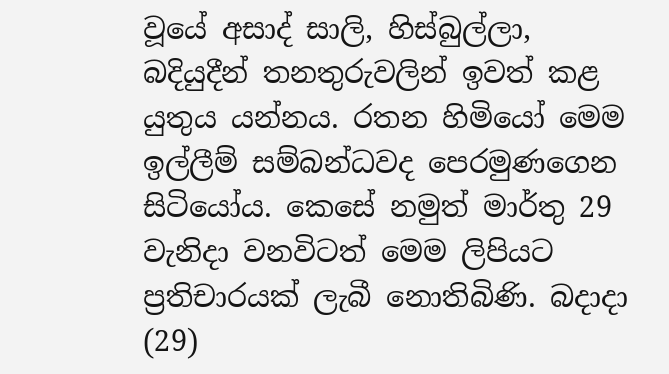වූයේ අසාද් සාලි, හිස්බුල්ලා, බදියුදීන් තනතුරුවලින් ඉවත් කළ යුතුය යන්නය. රතන හිමියෝ මෙම ඉල්ලීම් සම්බන්ධවද පෙරමුණගෙන සිටියෝය. කෙසේ නමුත් මාර්තු 29 වැනිදා වනවිටත් මෙම ලිපියට ප්‍රතිචාරයක් ලැබී නොතිබිණි. බදාදා (29)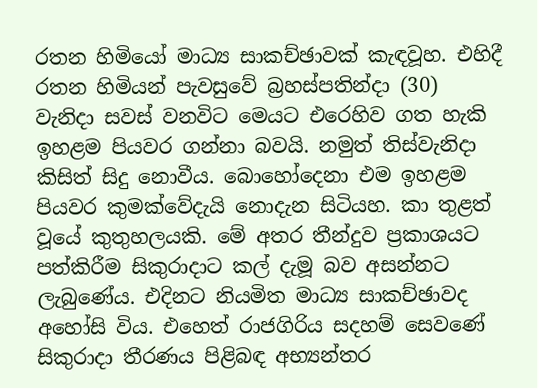රතන හිමියෝ මාධ්‍ය සාකච්ඡාවක් කැඳවූහ. එහිදී රතන හිමියන් පැවසුවේ බ්‍රහස්පතින්දා (30) වැනිදා සවස් වනවිට මෙයට එරෙහිව ගත හැකි ඉහළම පියවර ගන්නා බවයි. නමුත් තිස්වැනිදා කිසිත් සිදු නොවීය. බොහෝදෙනා එම ඉහළම පියවර කුමක්වේදැයි නොදැන සිටියහ. කා තුළත් වූයේ කුතුහලයකි. මේ අතර තීන්දුව ප්‍රකාශයට පත්කිරීම සිකුරාදාට කල් දැමූ බව අසන්නට ලැබුණේය. එදිනට නියමිත මාධ්‍ය සාකච්ඡාවද අහෝසි විය. එහෙත් රාජගිරිය සදහම් සෙවණේ සිකුරාදා තීරණය පිළිබඳ අභ්‍යන්තර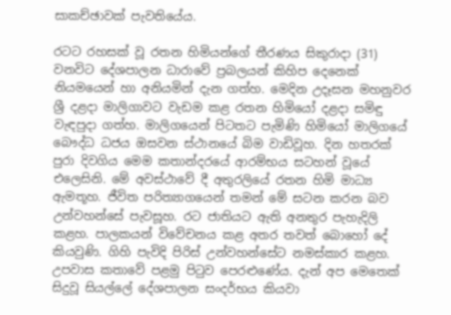සාකච්ඡාවක් පැවතියේය.

රටට රහසක් වූ රතන හිමියන්ගේ තීරණය සිකුරාදා (31) වනවිට දේශපාලන ධාරාවේ ප්‍රබලයන් කිහිප දෙනෙක් නියමයෙන් හා අනියමින් දැන ගත්හ. මෙදින උදෑසන මහනුවර ශ්‍රී දළදා මාලිගාවට වැඩම කළ රතන හිමියෝ දළදා සමිඳු වැඳපුදා ගත්හ. මාලිගයෙන් පිටතට පැමිණි හිමියෝ මාලිගයේ බෞද්ධ ධජය ඔසවන ස්ථානයේ බිම වාඩිවූහ. දින හතරක් පුරා දිවගිය මෙම කතාන්දරයේ ආරම්භය සටහන් වූයේ එලෙසිනි. මේ අවස්ථාවේ දී අතුරලියේ රතන හිමි මාධ්‍ය ඇමතූහ. ජීවිත පරිත්‍යාගයෙන් තමන් මේ සටන කරන බව උන්වහන්සේ පැවසූහ. රට ජාතියට ඇති අනතුර පැහැදිලි කළහ. පාලකයන් විවේචනය කළ අතර තවත් බොහෝ දේ කියවුණි. ගිහි පැවිදි පිරිස් උන්වහන්සේට නමස්කාර කළහ. උපවාස කතාවේ පළමු පිටුව පෙරළුණේය. දැන් අප මෙතෙක් සිදුවූ සියල්ලේ දේශපාලන සංදර්භය කියවා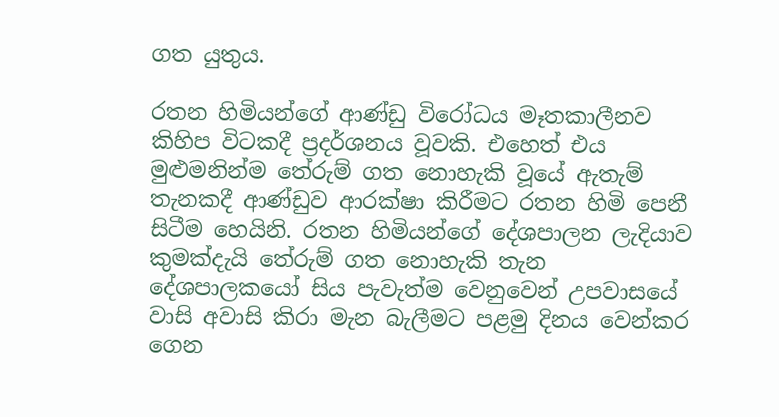ගත යුතුය.

රතන හිමියන්ගේ ආණ්ඩු විරෝධය මෑතකාලීනව කිහිප විටකදී ප්‍රදර්ශනය වූවකි. එහෙත් එය මුළුමනින්ම තේරුම් ගත නොහැකි වූයේ ඇතැම් තැනකදී ආණ්ඩුව ආරක්ෂා කිරීමට රතන හිමි පෙනී සිටීම හෙයිනි. රතන හිමියන්ගේ දේශපාලන ලැදියාව කුමක්දැයි තේරුම් ගත නොහැකි තැන දේශපාලකයෝ සිය පැවැත්ම වෙනුවෙන් උපවාසයේ වාසි අවාසි කිරා මැන බැලීමට පළමු දිනය වෙන්කර ගෙන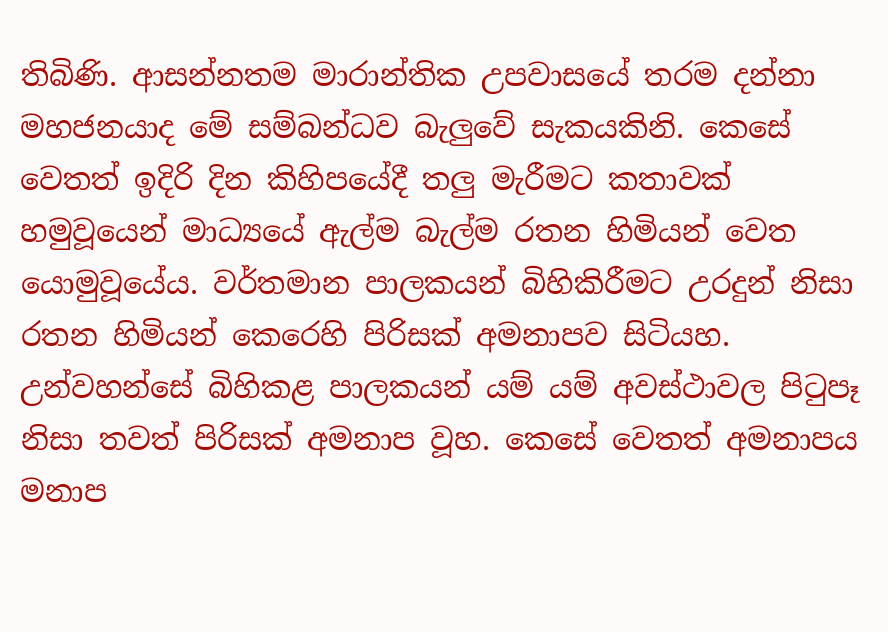තිබිණි. ආසන්නතම මාරාන්තික උපවාසයේ තරම දන්නා මහජනයාද මේ සම්බන්ධව බැලුවේ සැකයකිනි. කෙසේ වෙතත් ඉදිරි දින කිහිපයේදී තලු මැරීමට කතාවක් හමුවූයෙන් මාධ්‍යයේ ඇල්ම බැල්ම රතන හිමියන් වෙත යොමුවූයේය. වර්තමාන පාලකයන් බිහිකිරීමට උරදුන් නිසා රතන හිමියන් කෙරෙහි පිරිසක් අමනාපව සිටියහ. උන්වහන්සේ බිහිකළ පාලකයන් යම් යම් අවස්ථාවල පිටුපෑ නිසා තවත් පිරිසක් අමනාප වූහ. කෙසේ වෙතත් අමනාපය මනාප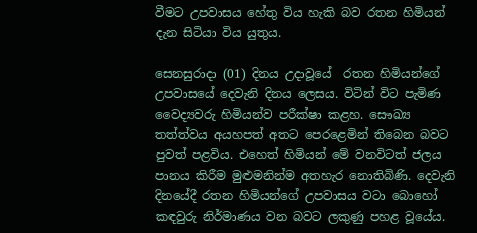වීමට උපවාසය හේතු විය හැකි බව රතන හිමියන් දැන සිටියා විය යුතුය.

සෙනසුරාදා (01) දිනය උදාවූයේ  රතන හිමියන්ගේ උපවාසයේ දෙවැනි දිනය ලෙසය. විටින් විට පැමිණ වෛද්‍යවරු හිමියන්ව පරීක්ෂා කළහ. සෞඛ්‍ය තත්ත්වය අයහපත් අතට පෙරළෙමින් තිබෙන බවට පුවත් පළවිය. එහෙත් හිමියන් මේ වනවිටත් ජලය පානය කිරීම මුළුමනින්ම අතහැර නොතිබිණි. දෙවැනි දිනයේදී රතන හිමියන්ගේ උපවාසය වටා බොහෝ කඳවුරු නිර්මාණය වන බවට ලකුණු පහළ වූයේය.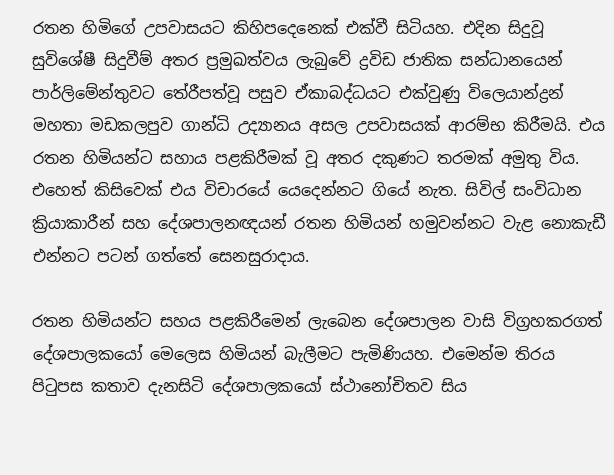රතන හිමිගේ උපවාසයට කිහිපදෙනෙක් එක්වී සිටියහ. එදින සිදුවූ සුවිශේෂී සිදුවීම් අතර ප්‍රමුඛත්වය ලැබුවේ ද්‍රවිඩ ජාතික සන්ධානයෙන් පාර්ලිමේන්තුවට තේරීපත්වූ පසුව ඒකාබද්ධයට එක්වුණු විලෙයාන්ද්‍රන් මහතා මඩකලපුව ගාන්ධි උද්‍යානය අසල උපවාසයක් ආරම්භ කිරීමයි. එය රතන හිමියන්ට සහාය පළකිරීමක් වූ අතර දකුණට තරමක් අමුතු විය. එහෙත් කිසිවෙක් එය විචාරයේ යෙදෙන්නට ගියේ නැත. සිවිල් සංවිධාන ක්‍රියාකාරීන් සහ දේශපාලනඥයන් රතන හිමියන් හමුවන්නට වැළ නොකැඩී එන්නට පටන් ගත්තේ සෙනසුරාදාය.

රතන හිමියන්ට සහය පළකිරීමෙන් ලැබෙන දේශපාලන වාසි විග්‍රහකරගත් දේශපාලකයෝ මෙලෙස හිමියන් බැලීමට පැමිණියහ. එමෙන්ම තිරය පිටුපස කතාව දැනසිටි දේශපාලකයෝ ස්ථානෝචිතව සිය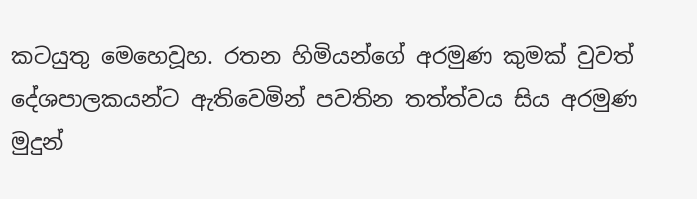කටයුතු මෙහෙවූහ. රතන හිමියන්ගේ අරමුණ කුමක් වුවත් දේශපාලකයන්ට ඇතිවෙමින් පවතින තත්ත්වය සිය අරමුණ මුදුන්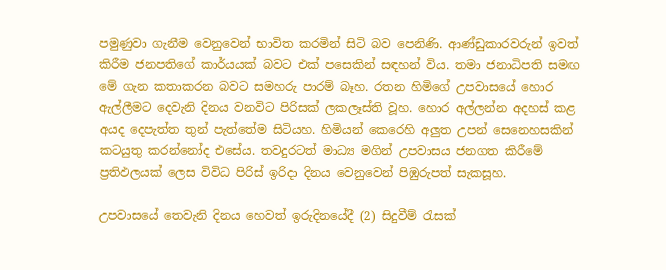පමුණුවා ගැනීම වෙනුවෙන් භාවිත කරමින් සිටි බව පෙනිණි. ආණ්ඩුකාරවරුන් ඉවත් කිරීම ජනපතිගේ කාර්යයක් බවට එක් පසෙකින් සඳහන් විය. තමා ජනාධිපති සමඟ මේ ගැන කතාකරන බවට සමහරු පාරම් බෑහ. රතන හිමිගේ උපවාසයේ හොර ඇල්ලීමට දෙවැනි දිනය වනවිට පිරිසක් ලකලෑස්ති වූහ. හොර අල්ලන්න අදහස් කළ අයද දෙපැත්ත තුන් පැත්තේම සිටියහ. හිමියන් කෙරෙහි අලුත උපන් සෙනෙහසකින් කටයුතු කරන්නෝද එසේය. තවදුරටත් මාධ්‍ය මගින් උපවාසය ජනගත කිරීමේ ප්‍රතිඵලයක් ලෙස විවිධ පිරිස් ඉරිදා දිනය වෙනුවෙන් පිඹුරුපත් සැකසූහ.

උපවාසයේ තෙවැනි දිනය හෙවත් ඉරුදිනයේදී (2) සිදුවීම් රැසක්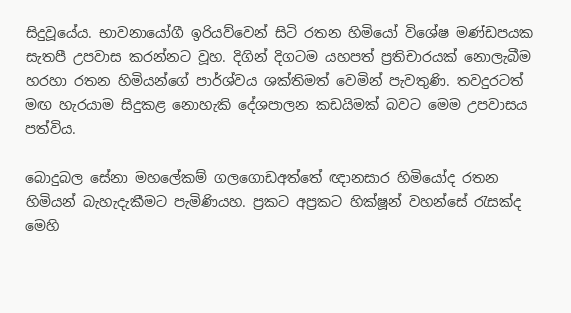සිදුවූයේය. භාවනායෝගී ඉරියව්වෙන් සිටි රතන හිමියෝ වි‍ශේෂ මණ්ඩපයක සැතපී උපවාස කරන්නට වූහ. දිගින් දිගටම යහපත් ප්‍රතිචාරයක් නොලැබීම හරහා රතන හිමියන්ගේ පාර්ශ්වය ශක්තිමත් වෙමින් පැවතුණි. තවදුරටත් මඟ හැරයාම සිදුකළ නොහැකි දේශපාලන කඩයිමක් බවට මෙම උපවාසය පත්විය.

බොදුබල සේනා මහලේකම් ගලගොඩඅත්තේ ඥානසාර හිමියෝද රතන හිමියන් බැහැදැකීමට පැමිණියහ. ප්‍රකට අප්‍රකට හික්ෂූන් වහන්සේ රැසක්ද මෙහි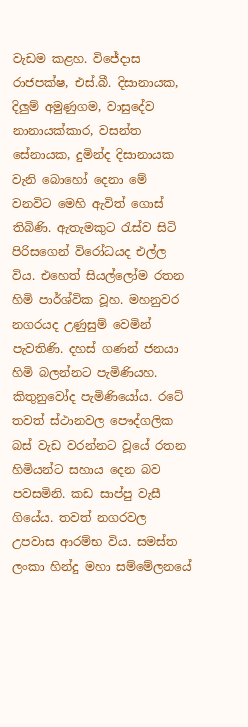වැඩම කළහ. විජේදාස රාජපක්ෂ, එස්.බී. දිසානායක, දිලුම් අමුණුගම, වාසුදේව නානායක්කාර, වසන්ත සේනායක, දුමින්ද දිසානායක වැනි බොහෝ දෙනා මේ වනවිට මෙහි ඇවිත් ගොස් තිබිණි. ඇතැමකුට රැස්ව සිටි පිරිසගෙන් විරෝධයද එල්ල විය. එහෙත් සියල්ලෝම රතන හිමි පාර්ශ්වික වූහ. මහනුවර නගරයද උණුසුම් වෙමින් පැවතිණි. දහස් ගණන් ජනයා හිමි බලන්නට පැමිණියහ. කිතුනුවෝද පැමිණියෝය. රටේ තවත් ස්ථානවල පෞද්ගලික බස් වැඩ වරන්නට වූයේ රතන හිමියන්ට සහාය දෙන බව පවසමිනි. කඩ සාප්පු වැසී ගියේය. තවත් නගරවල උපවාස ආරම්භ විය. සමස්ත ලංකා හින්දු මහා සම්මේලනයේ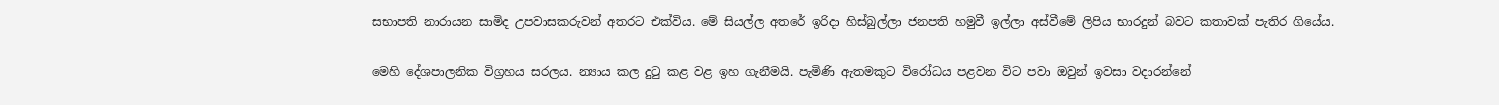සභාපති නාරායන සාමිද උපවාසකරුවන් අතරට එක්විය. මේ සියල්ල අතරේ ඉරිදා හිස්බුල්ලා ජනපති හමුවී ඉල්ලා අස්වීමේ ලිපිය භාරදුන් බවට කතාවක් පැතිර ගියේය.

මෙහි දේශපාලනික විග්‍රහය සරලය. න්‍යාය කල දුටු කළ වළ ඉහ ගැනීමයි. පැමිණි ඇතමකුට විරෝධය පළවන විට පවා ඔවුන් ඉවසා වදාරන්නේ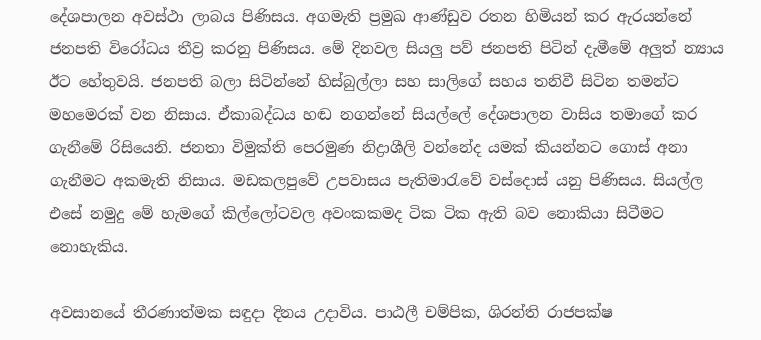දේශපාලන අවස්ථා ලාබය පිණිසය. අගමැති ප්‍රමුඛ ආණ්ඩුව රතන හිමියන් කර ඇරයන්නේ ජනපති විරෝධය තීව්‍ර කරනු පිණිසය. මේ දිනවල සියලු පව් ජනපති පිටින් දැමීමේ අලුත් න්‍යාය ඊට හේතුවයි. ජනපති බලා සිටින්නේ හිස්බුල්ලා සහ සාලිගේ සහය තනිවී සිටින තමන්ට මහමෙරක් වන නිසාය. ඒකාබද්ධය හඬ නගන්නේ සියල්ලේ දේශපාලන වාසිය තමාගේ කර ගැනීමේ රිසියෙනි. ජනතා විමුක්ති පෙරමුණ නිද්‍රාශීලි වන්නේද යමක් කියන්නට ගොස් අනා ගැනීමට අකමැති නිසාය. මඩකලපුවේ උපවාසය පැතිමාරැවේ වස්දොස් යනු පිණිසය. සියල්ල එසේ නමුදු මේ හැමගේ කිල්ලෝටවල අවංකකමද ටික ටික ඇති බව නොකියා සිටීමට නොහැකිය.

අවසානයේ තීරණාත්මක සඳුදා දිනය උදාවිය. පාඨලී චම්පික, ශිරන්ති රාජපක්ෂ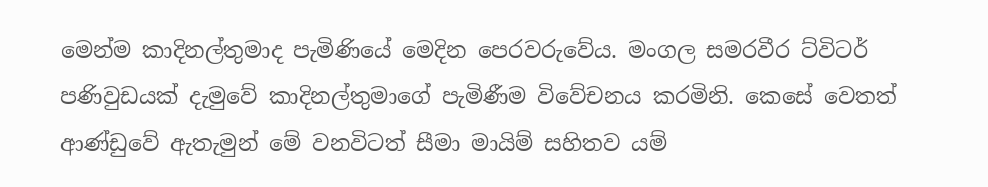මෙන්ම කාදිනල්තුමාද පැමිණියේ මෙදින පෙරවරුවේය. මංගල සමරවීර ට්විටර් පණිවුඩයක් දැමුවේ කාදිනල්තුමාගේ පැමිණීම විවේචනය කරමිනි. කෙසේ වෙතත් ආණ්ඩුවේ ඇතැමුන් මේ වනවිටත් සීමා මායිම් සහිතව යම්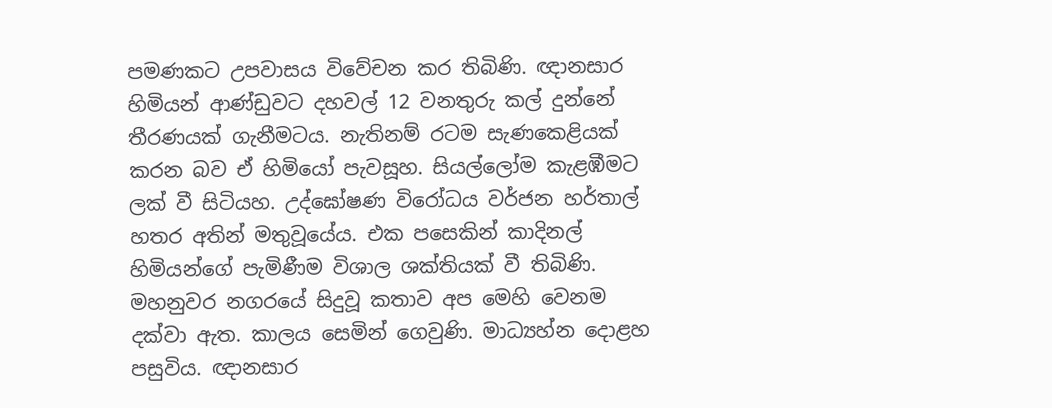පමණකට උපවාසය විවේචන කර තිබිණි. ඥානසාර හිමියන් ආණ්ඩුවට දහවල් 12 වනතුරු කල් දුන්නේ තීරණයක් ගැනීමටය. නැතිනම් රටම සැණකෙළියක් කරන බව ඒ හිමියෝ පැවසූහ. සියල්ලෝම කැළඹීමට ලක් වී සිටියහ. උද්ඝෝෂණ විරෝධය වර්ජන හර්තාල් හතර අතින් මතුවූයේය. එක පසෙකින් කාදිනල් හිමියන්ගේ පැමිණීම විශාල ශක්තියක් වී තිබිණි. මහනුවර නගරයේ සිදුවූ කතාව අප මෙහි වෙනම දක්වා ඇත. කාලය සෙමින් ගෙවුණි. මාධ්‍යහ්න දොළහ පසුවිය. ඥානසාර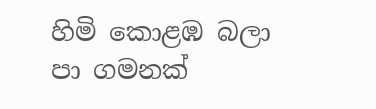හිමි කොළඹ බලා පා ගමනක්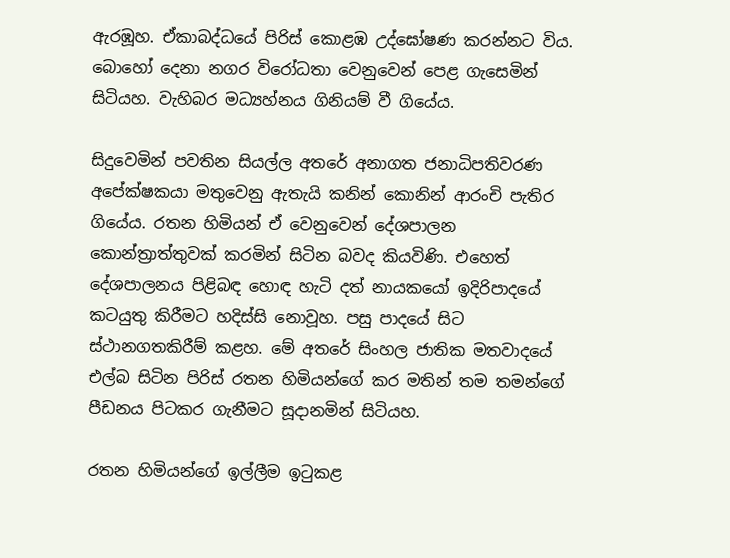ඇරඹූහ. ඒකාබද්ධයේ පිරිස් කොළඹ උද්ඝෝෂණ කරන්නට විය. බොහෝ දෙනා නගර විරෝධතා වෙනුවෙන් පෙළ ගැසෙමින් සිටියහ. වැහිබර මධ්‍යහ්නය ගිනියම් වී ගියේය.

සිදුවෙමින් පවතින සියල්ල අතරේ අනාගත ජනාධිපතිවරණ අපේක්ෂකයා මතුවෙනු ඇතැයි කනින් කොනින් ආරංචි පැතිර ගියේය. රතන හිමියන් ඒ වෙනුවෙන් දේශපාලන කොන්ත්‍රාත්තුවක් කරමින් සිටින බවද කියවිණි. එහෙත් දේශපාලනය පිළිබඳ හොඳ හැටි දත් නායකයෝ ඉදිරිපාදයේ කටයුතු කිරීමට හදිස්සි නොවූහ. පසු පාදයේ සිට ස්ථානගතකිරීම් කළහ. මේ අතරේ සිංහල ජාතික මතවාදයේ එල්බ සිටින පිරිස් රතන හිමියන්ගේ කර මතින් තම තමන්ගේ පීඩනය පිටකර ගැනීමට සූදානමින් සිටියහ.

රතන හිමියන්ගේ ඉල්ලීම ඉටුකළ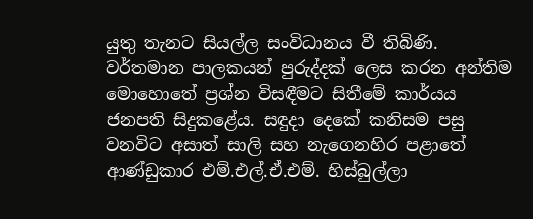යුතු තැනට සියල්ල සංවිධානය වී තිබිණි. වර්තමාන පාලකයන් පුරුද්දක් ලෙස කරන අන්තිම මොහොතේ ප්‍රශ්න විසඳීමට සිතීමේ කාර්යය ජනපති සිදුකළේය. සඳුදා දෙකේ කනිසම පසු වනවිට අසාත් සාලි සහ නැගෙනහිර පළාතේ ආණ්ඩුකාර එම්.එල්.ඒ.එම්. හිස්බුල්ලා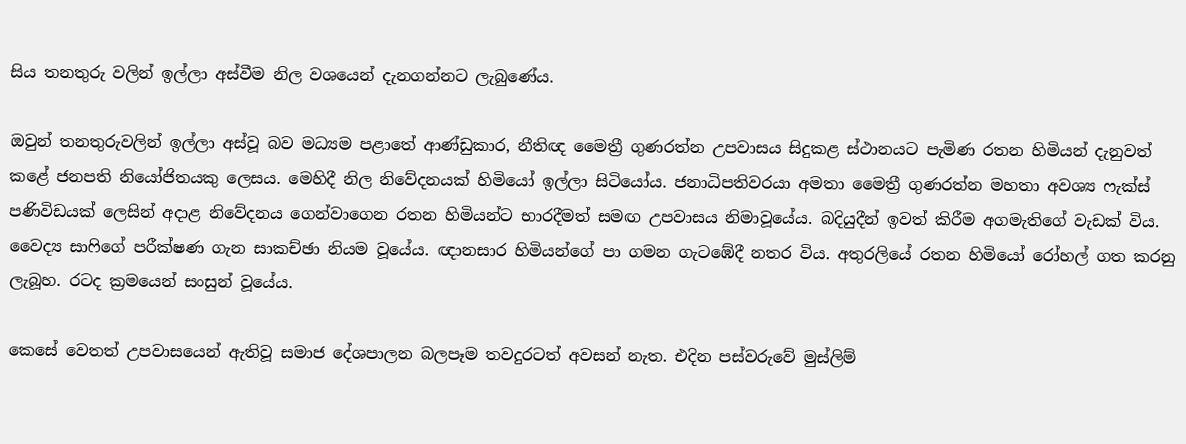සිය තනතුරු වලින් ඉල්ලා අස්වීම නිල වශයෙන් දැනගන්නට ලැබුණේය.

ඔවුන් තනතුරුවලින් ඉල්ලා අස්වූ බව මධ්‍යම පළාතේ ආණ්ඩුකාර, නීතිඥ මෛත්‍රී ගුණරත්න උපවාසය සිදුකළ ස්ථානයට පැමිණ රතන හිමියන් දැනුවත් කළේ ජනපති නියෝජිතයකු ලෙසය. මෙහිදී නිල නිවේදනයක් හිමියෝ ඉල්ලා සිටියෝය. ජනාධිපතිවරයා අමතා මෛත්‍රී ගුණරත්න මහතා අවශ්‍ය ෆැක්ස් පණිවිඩයක් ලෙසින් අදාළ නිවේදනය ගෙන්වාගෙන රතන හිමියන්ට භාරදීමත් සමඟ උපවාසය නිමාවූයේය. බදියුදීන් ඉවත් කිරීම අගමැතිගේ වැඩක් විය. වෛද්‍ය සාෆිගේ පරීක්ෂණ ගැන සාකච්ඡා නියම වූයේය. ඥානසාර හිමියන්ගේ පා ගමන ගැටඹේදී නතර විය. අතුරලියේ රතන හිමියෝ රෝහල් ගත කරනු ලැබූහ. රටද ක්‍රමයෙන් සංසුන් වූයේය.

කෙසේ වෙතත් උපවාසයෙන් ඇතිවූ සමාජ දේශපාලන බලපෑම තවදුරටත් අවසන් නැත. එදින පස්වරුවේ මුස්ලිම්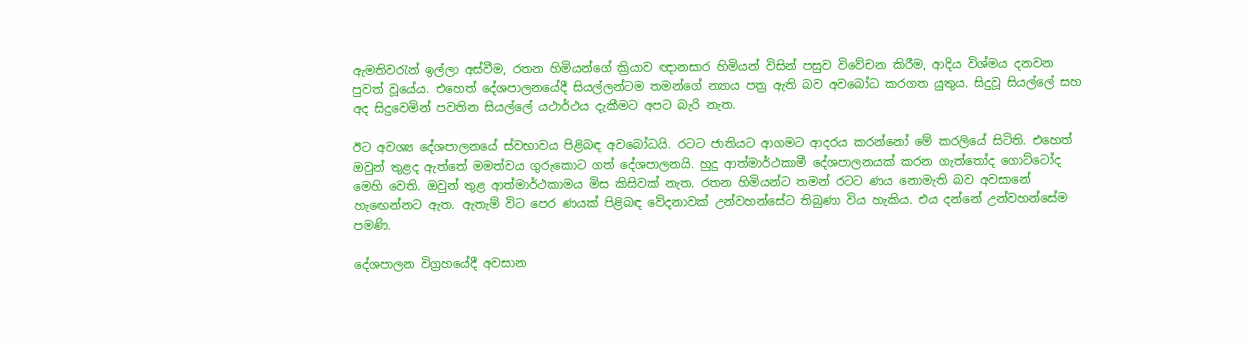ඇමතිවරැන් ඉල්ලා අස්වීම, රතන හිමියන්ගේ ක්‍රියාව ඥානසාර හිමියන් විසින් පසුව විවේචන කිරීම, ආදිය විශ්මය දනවන පුවත් වූයේය. එහෙත් දේශපාලනයේදී සියල්ලන්ටම තමන්ගේ න්‍යාය පත්‍ර ඇති බව අවබෝධ කරගත යුතුය. සිදුවූ සියල්ලේ සහ අද සිදුවෙමින් පවතින සියල්ලේ යථාර්ථය දැකීමට අපට බැරි නැත.

ඊට අවශ්‍ය දේශපාලනයේ ස්වභාවය පිළිබඳ අවබෝධයි. රටට ජාතියට ආගමට ආදරය කරන්නෝ මේ කරලියේ සිටිති. එහෙත් ඔවුන් තුළද ඇත්තේ මමත්වය ගුරුකොට ගත් දේශපාලනයි. හුදු ආත්මාර්ථකාමී දේශපාලනයක් කරන ගැත්තෝද ගොට්ටෝද මෙහි වෙති. ඔවුන් තුළ ආත්මාර්ථකාමය මිස කිසිවක් නැත. රතන හිමියන්ට තමන් රටට ණය නොමැති බව අවසානේ හැඟෙන්නට ඇත. ඇතැම් විට පෙර ණයක් පිළිබඳ වේදනාවක් උන්වහන්සේට තිබුණා විය හැකිය. එය දන්නේ උන්වහන්සේම පමණි.

දේශපාලන විග්‍රහයේදී අවසාන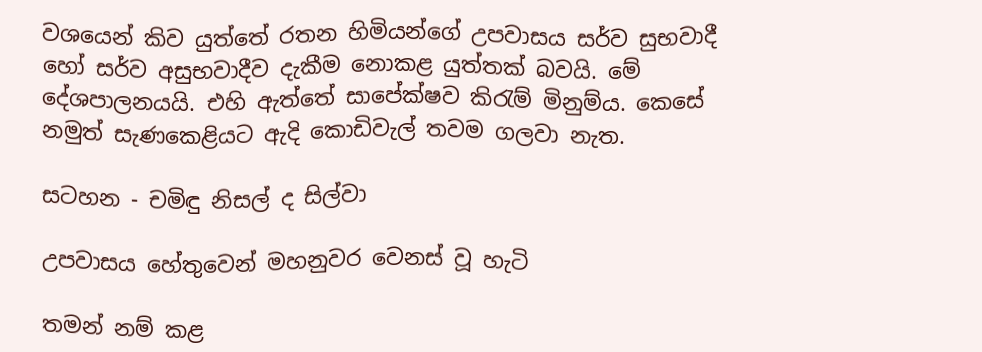වශයෙන් කිව යුත්තේ රතන හිමියන්ගේ උපවාසය සර්ව සුභවාදී හෝ සර්ව අසුභවාදීව දැකීම නොකළ යුත්තක් බවයි. මේ දේශපාලනයයි. එහි ඇත්තේ සාපේක්ෂව කිරැම් මිනුම්ය. කෙසේ නමුත් සැණකෙළියට ඇදි කොඩිවැල් තවම ගලවා නැත.

සටහන - චමිඳු නිසල් ද සිල්වා

උපවාසය හේතුවෙන් මහනුවර වෙනස් වූ හැටි

තමන් නම් කළ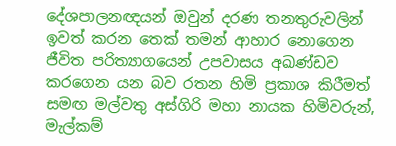දේශපාලනඥයන් ඔවුන් දරණ තනතුරුවලින් ඉවත් කරන තෙක් තමන් ආහාර නොගෙන ජීවිත පරිත්‍යාගයෙන් උපවාසය අඛණ්ඩව කරගෙන යන බව රතන හිමි ප්‍රකාශ කිරීමත් සමඟ මල්වතු අස්ගිරි මහා නායක හිමිවරුන්, මැල්කම්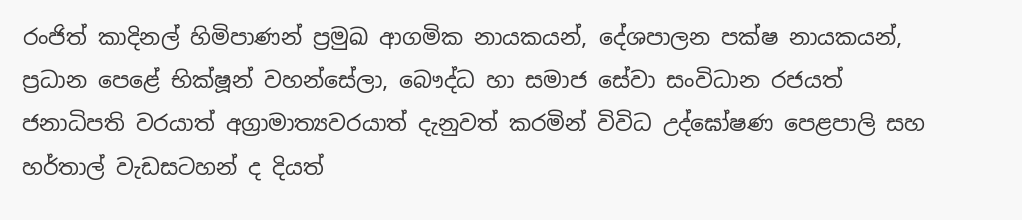රංජිත් කාදිනල් හිමිපාණන් ප්‍රමුඛ ආගමික නායකයන්, දේශපාලන පක්ෂ නායකයන්, ප්‍රධාන පෙළේ භික්ෂූන් වහන්සේලා, බෞද්ධ හා සමාජ සේවා සංවිධාන රජයත් ජනාධිපති වරයාත් අග්‍රාමාත්‍යවරයාත් දැනුවත් කරමින් විවිධ උද්ඝෝෂණ පෙළපාලි සහ හර්තාල් වැඩසටහන් ද දියත්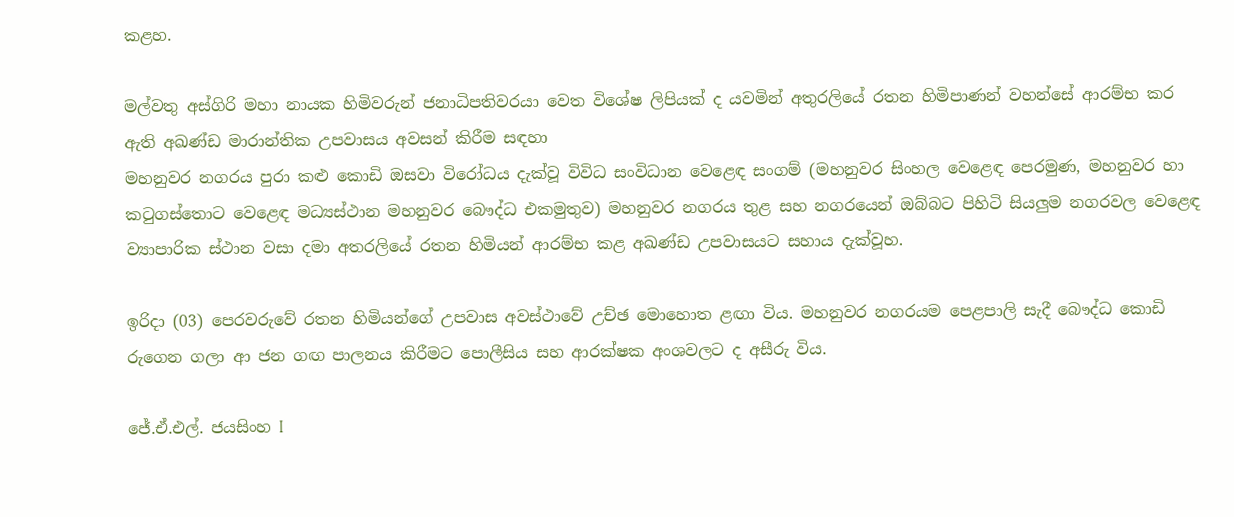කළහ.

මල්වතු අස්ගිරි මහා නායක හිමිවරුන් ජනාධිපතිවරයා වෙත විශේෂ ලිපියක් ද යවමින් අතුරලියේ රතන හිමිපාණන් වහන්සේ ආරම්භ කර ඇති අඛණ්ඩ මාරාන්තික උපවාසය අවසන් කිරීම සඳහා
මහනුවර නගරය පුරා කළු කොඩි ඔසවා විරෝධය දැක්වූ විවිධ සංවිධාන වෙළෙඳ සංගම් (මහනුවර සිංහල වෙළෙඳ පෙරමුණ, මහනුවර හා කටුගස්තොට වෙළෙඳ මධ්‍යස්ථාන මහනුවර බෞද්ධ එකමුතුව) මහනුවර නගරය තුළ සහ නගරයෙන් ඔබ්බට පිහිටි සියලුම නගරවල වෙළෙඳ ව්‍යාපාරික ස්ථාන වසා දමා අතරලියේ රතන හිමියන් ආරම්භ කළ අඛණ්ඩ උපවාසයට සහාය දැක්වූහ.

ඉරිදා (03) පෙරවරුවේ රතන හිමියන්ගේ උපවාස අවස්ථාවේ උච්ඡ මොහොත ළඟා විය. මහනුවර නගරයම පෙළපාලි සැදී බෞද්ධ කොඩි රුගෙන ගලා ආ ජන ගඟ පාලනය කිරීමට පොලීසිය සහ ආරක්ෂක අංශවලට ද අසීරු විය.

ජේ.ඒ.එල්. ජයසිංහ I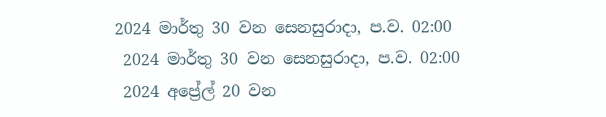2024 මාර්තු 30 වන සෙනසුරාදා, ප.ව. 02:00
 2024 මාර්තු 30 වන සෙනසුරාදා, ප.ව. 02:00
 2024 අප්‍රේල් 20 වන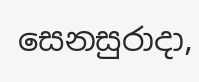සෙනසුරාදා,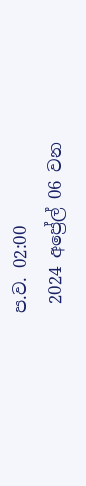ප.ව. 02:00
 2024 අප්‍රේල් 06 වන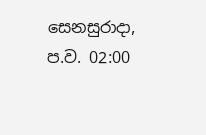සෙනසුරාදා, ප.ව. 02:00